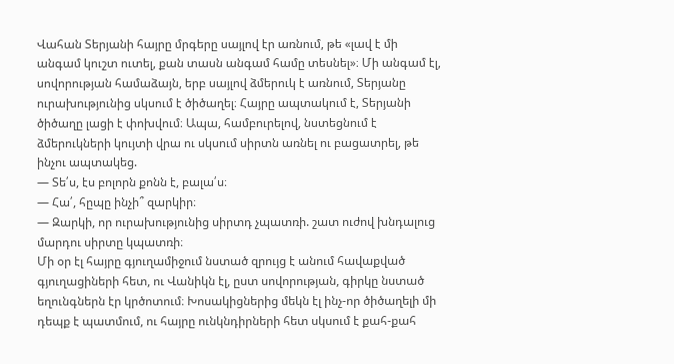Վահան Տերյանի հայրը մրգերը սայլով էր առնում, թե «լավ է մի անգամ կուշտ ուտել, քան տասն անգամ համը տեսնել»։ Մի անգամ էլ, սովորության համաձայն, երբ սայլով ձմերուկ է առնում, Տերյանը ուրախությունից սկսում է ծիծաղել։ Հայրը ապտակում է, Տերյանի ծիծաղը լացի է փոխվում։ Ապա, համբուրելով, նստեցնում է ձմերուկների կույտի վրա ու սկսում սիրտն առնել ու բացատրել, թե ինչու ապտակեց.
— Տե՛ս, էս բոլորն քոնն է, բալա՛ս։
— Հա՛, հըպը ինչի՞ զարկիր։
— Զարկի, որ ուրախությունից սիրտդ չպատռի. շատ ուժով խնդալուց մարդու սիրտը կպատռի։
Մի օր էլ հայրը գյուղամիջում նստած զրույց է անում հավաքված գյուղացիների հետ, ու Վանիկն էլ, ըստ սովորության, գիրկը նստած եղունգներն էր կրծոտում։ Խոսակիցներից մեկն էլ ինչ-որ ծիծաղելի մի դեպք է պատմում, ու հայրը ունկնդիրների հետ սկսում է քահ-քահ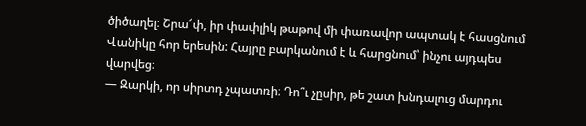ծիծաղել։ Շրա՜փ, իր փափլիկ թաթով մի փառավոր ապտակ է հասցնում Վանիկը հոր երեսին: Հայրը բարկանում է և հարցնում՝ ինչու այդպես վարվեց։
— Զարկի, որ սիրտդ չպատռի։ Դո՞ւ չըսիր, թե շատ խնդալուց մարդու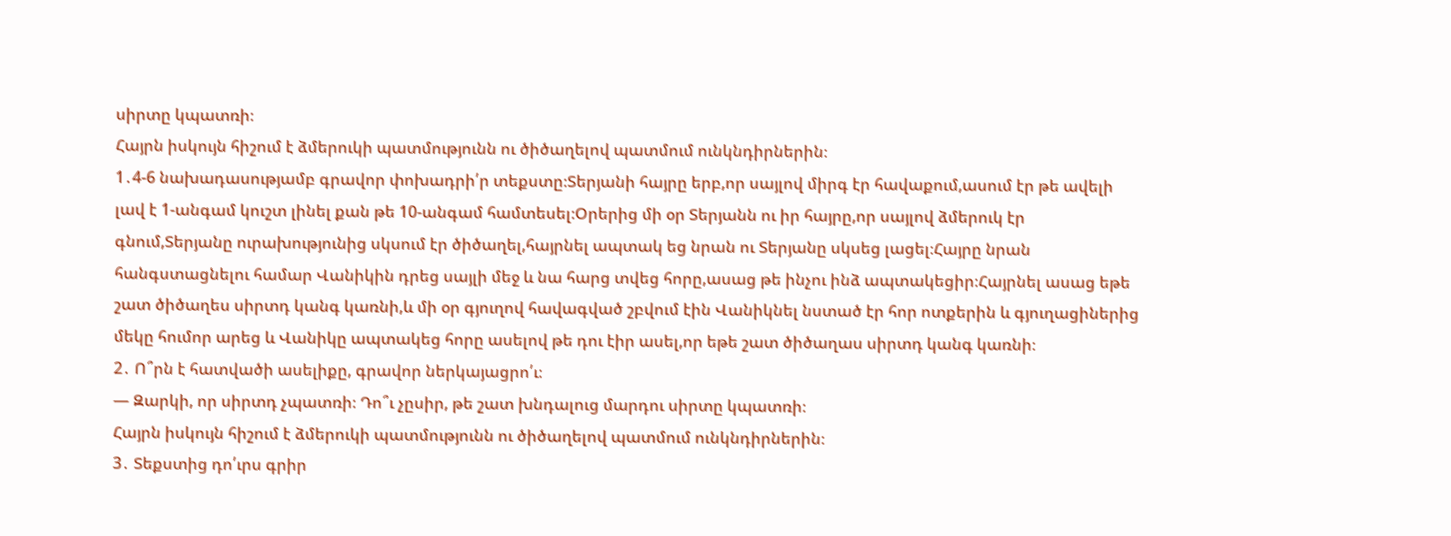սիրտը կպատռի։
Հայրն իսկույն հիշում է ձմերուկի պատմությունն ու ծիծաղելով պատմում ունկնդիրներին։
1․4-6 նախադասությամբ գրավոր փոխադրի՛ր տեքստը։Տերյանի հայրը երբ,որ սայլով միրգ էր հավաքում,ասում էր թե ավելի լավ է 1-անգամ կուշտ լինել քան թե 10-անգամ համտեսել։Օրերից մի օր Տերյանն ու իր հայրը,որ սայլով ձմերուկ էր գնում,Տերյանը ուրախությունից սկսում էր ծիծաղել,հայրնել ապտակ եց նրան ու Տերյանը սկսեց լացել։Հայրը նրան հանգստացնելու համար Վանիկին դրեց սայլի մեջ և նա հարց տվեց հորը,ասաց թե ինչու ինձ ապտակեցիր։Հայրնել ասաց եթե շատ ծիծաղես սիրտդ կանգ կառնի,և մի օր գյուղով հավագված շբվում էին Վանիկնել նստած էր հոր ոտքերին և գյուղացիներից մեկը հումոր արեց և Վանիկը ապտակեց հորը ասելով թե դու էիր ասել,որ եթե շատ ծիծաղաս սիրտդ կանգ կառնի։
2․ Ո՞րն է հատվածի ասելիքը, գրավոր ներկայացրո՛ւ։
— Զարկի, որ սիրտդ չպատռի։ Դո՞ւ չըսիր, թե շատ խնդալուց մարդու սիրտը կպատռի։
Հայրն իսկույն հիշում է ձմերուկի պատմությունն ու ծիծաղելով պատմում ունկնդիրներին։
3․ Տեքստից դո՛ւրս գրիր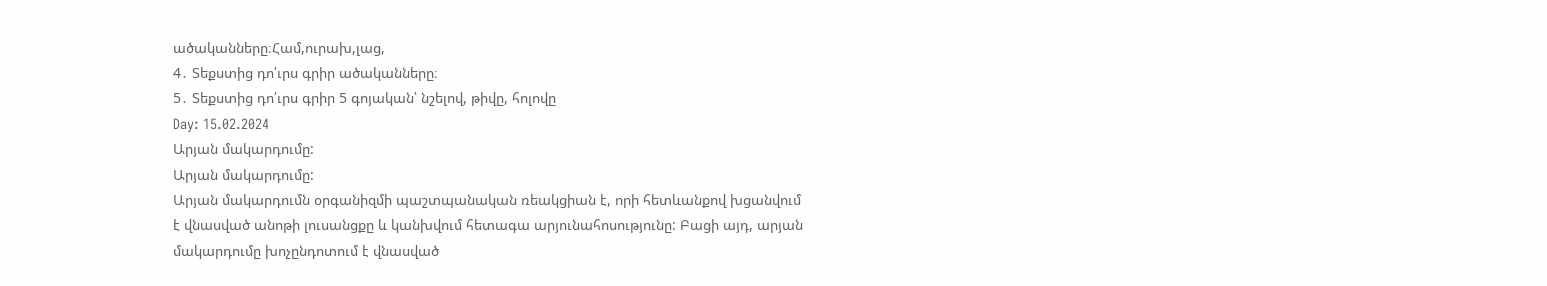ածականները։Համ,ուրախ,լաց,
4․ Տեքստից դո՛ւրս գրիր ածականները։
5․ Տեքստից դո՛ւրս գրիր 5 գոյական՝ նշելով, թիվը, հոլովը
Day: 15.02.2024
Արյան մակարդումը:
Արյան մակարդումը:
Արյան մակարդումն օրգանիզմի պաշտպանական ռեակցիան է, որի հետևանքով խցանվում է վնասված անոթի լուսանցքը և կանխվում հետագա արյունահոսությունը: Բացի այդ, արյան մակարդումը խոչընդոտում է վնասված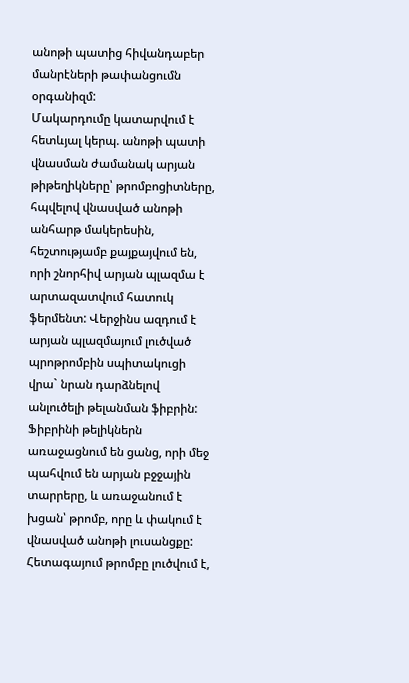անոթի պատից հիվանդաբեր մանրէների թափանցումն օրգանիզմ:
Մակարդումը կատարվում է հետևյալ կերպ. անոթի պատի վնասման ժամանակ արյան թիթեղիկները՝ թրոմբոցիտները, հպվելով վնասված անոթի անհարթ մակերեսին, հեշտությամբ քայքայվում են, որի շնորհիվ արյան պլազմա է արտազատվում հատուկ ֆերմենտ: Վերջինս ազդում է արյան պլազմայում լուծված պրոթրոմբին սպիտակուցի վրա` նրան դարձնելով անլուծելի թելանման ֆիբրին:
Ֆիբրինի թելիկներն առաջացնում են ցանց, որի մեջ պահվում են արյան բջջային տարրերը, և առաջանում է խցան՝ թրոմբ, որը և փակում է վնասված անոթի լուսանցքը: Հետագայում թրոմբը լուծվում է,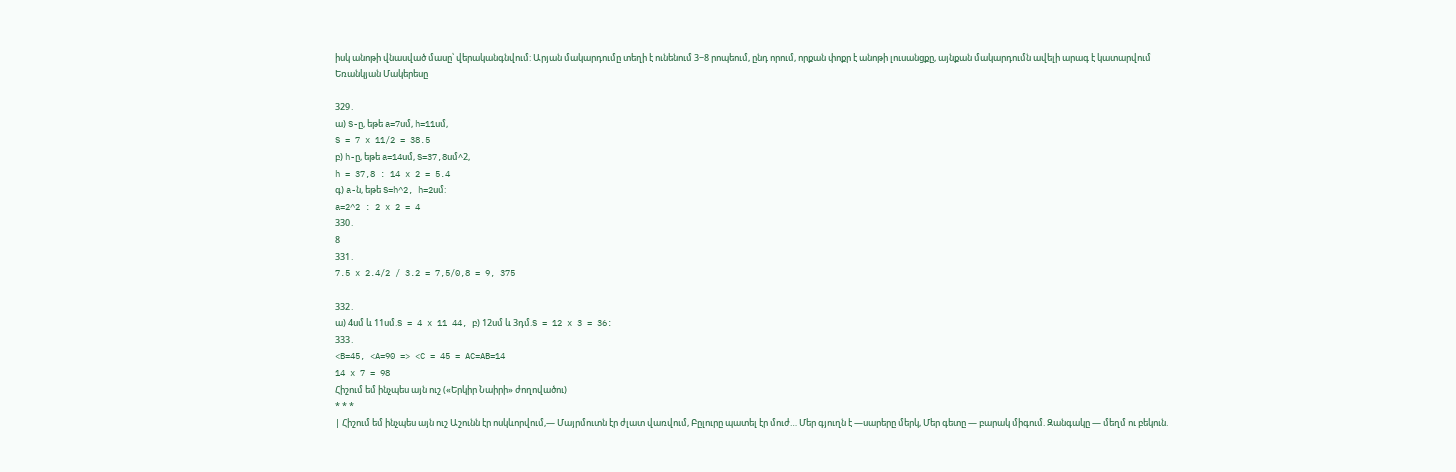իսկ անոթի վնասված մասը՝ վերականգնվում: Արյան մակարդումը տեղի է ունենում 3−8 րոպեում, ընդ որում, որքան փոքր է անոթի լուսանցքը, այնքան մակարդումն ավելի արագ է կատարվում
Եռանկյան Մակերեսը

329․
ա) S-ը, եթե a=7սմ, h=11սմ,
S = 7 x 11/2 = 38.5
բ) h-ը, եթե a=14սմ, S=37,8սմ^2,
h = 37,8 : 14 x 2 = 5.4
գ) a-ն, եթե S=h^2, h=2սմ:
a=2^2 : 2 x 2 = 4
330․
8
331․
7.5 x 2.4/2 / 3.2 = 7,5/0,8 = 9, 375

332․
ա) 4սմ և 11սմ.S = 4 x 11 44, բ) 12սմ և 3դմ.S = 12 x 3 = 36:
333․
<B=45, <A=90 => <C = 45 = AC=AB=14
14 x 7 = 98
Հիշում եմ ինչպես այն ուշ («Երկիր Նաիրի» ժողովածու)
* * *
| Հիշում եմ ինչպես այն ուշ Աշունն էր ոսկևորվում,— Մայրմուտն էր ժլատ վառվում, Բըլուրը պատել էր մուժ… Մեր գյուղն է —սարերը մերկ, Մեր գետը — բարակ միգում. Զանգակը — մեղմ ու բեկուն.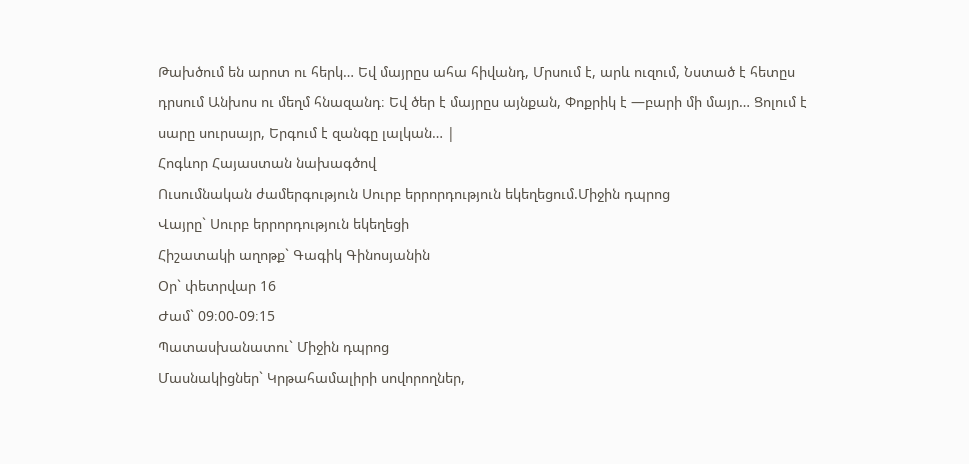Թախծում են արոտ ու հերկ… Եվ մայրըս ահա հիվանդ, Մրսում է, արև ուզում, Նստած է հետըս դրսում Անխոս ու մեղմ հնազանդ։ Եվ ծեր է մայրըս այնքան, Փոքրիկ է —բարի մի մայր… Ցոլում է սարը սուրսայր, Երգում է զանգը լալկան… |
Հոգևոր Հայաստան նախագծով
Ուսումնական ժամերգություն Սուրբ երրորդություն եկեղեցում.Միջին դպրոց
Վայրը` Սուրբ երրորդություն եկեղեցի
Հիշատակի աղոթք` Գագիկ Գինոսյանին
Օր` փետրվար 16
Ժամ` 09։00-09։15
Պատասխանատու` Միջին դպրոց
Մասնակիցներ` Կրթահամալիրի սովորողներ,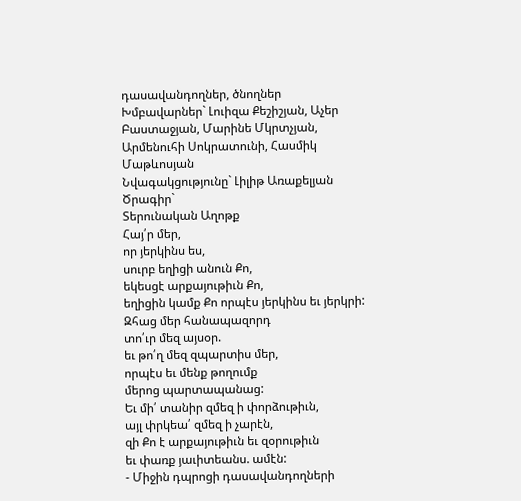դասավանդողներ, ծնողներ
Խմբավարներ` Լուիզա Քեշիշյան, Աչեր Բաստաջյան, Մարինե Մկրտչյան, Արմենուհի Սոկրատունի, Հասմիկ Մաթևոսյան
Նվագակցությունը` Լիլիթ Առաքելյան
Ծրագիր`
Տերունական Աղոթք
Հայ՛ր մեր,
որ յերկինս ես,
սուրբ եղիցի անուն Քո,
եկեսցէ արքայութիւն Քո,
եղիցին կամք Քո որպէս յերկինս եւ յերկրի:
Զհաց մեր հանապազորդ
տո՛ւր մեզ այսօր.
եւ թո՛ղ մեզ զպարտիս մեր,
որպէս եւ մենք թողումք
մերոց պարտապանաց:
Եւ մի՛ տանիր զմեզ ի փորձութիւն,
այլ փրկեա՛ զմեզ ի չարէն,
զի Քո է արքայութիւն եւ զօրութիւն
եւ փառք յաւիտեանս. ամէն:
- Միջին դպրոցի դասավանդողների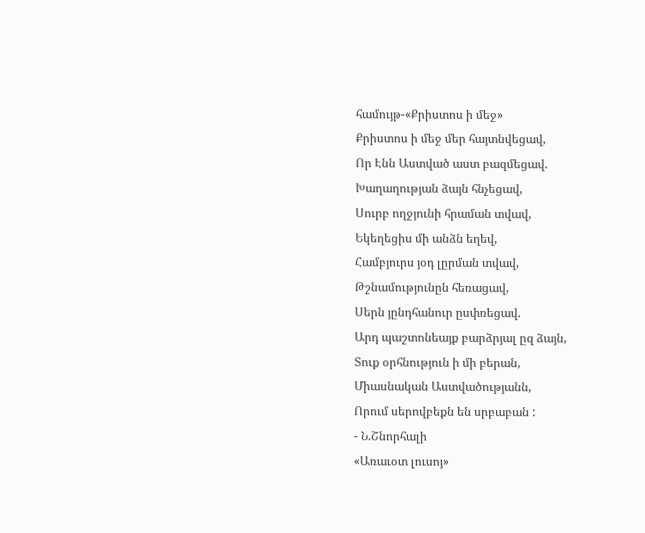համույթ-«Քրիստոս ի մեջ»
Քրիստոս ի մեջ մեր հայտնվեցավ,
Որ Էնն Աստված աստ բազմեցավ.
Խաղաղության ձայն հնչեցավ,
Սուրբ ողջյունի հրաման տվավ,
Եկեղեցիս մի անձն եղեվ,
Համբյուրս յօդ լըրման տվավ,
Թշնամությունըն հեռացավ,
Սերն յընդհանուր ըսփռեցավ.
Արդ պաշտոնեայք բարձրյալ ըզ ձայն,
Տուք օրհնություն ի մի բերան,
Միասնական Աստվածությանն,
Որում սերովբեքն են սրբաբան :
- Ն.Շնորհալի
«Առաւօտ լուսոյ»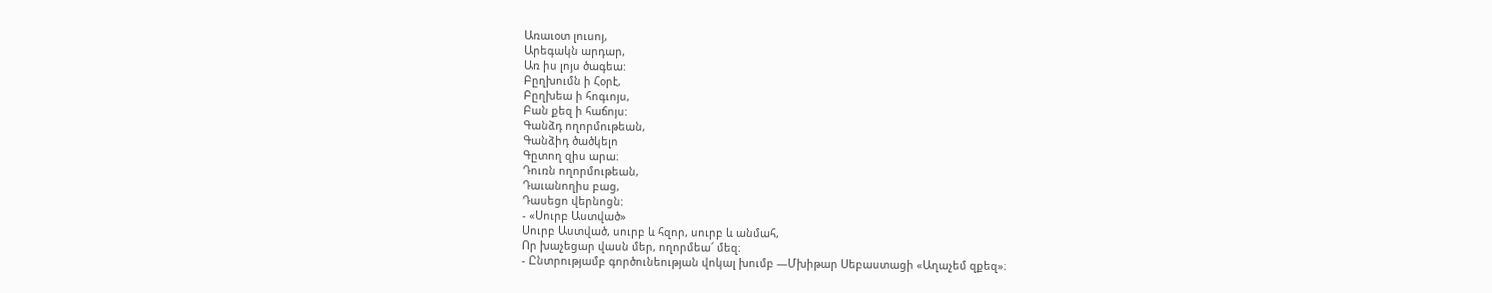Առաւօտ լուսոյ,
Արեգակն արդար,
Առ իս լոյս ծագեա:
Բըղխումն ի Հօրէ,
Բըղխեա ի հոգւոյս,
Բան քեզ ի հաճոյս:
Գանձդ ողորմութեան,
Գանձիդ ծածկելո
Գըտող զիս արա։
Դուռն ողորմութեան,
Դաւանողիս բաց,
Դասեցո վերնոցն:
- «Սուրբ Աստված»
Սուրբ Աստված, սուրբ և հզոր, սուրբ և անմահ,
Որ խաչեցար վասն մեր, ողորմեա՜ մեզ։
- Ընտրությամբ գործունեության վոկալ խումբ —Մխիթար Սեբաստացի «Աղաչեմ զքեզ»։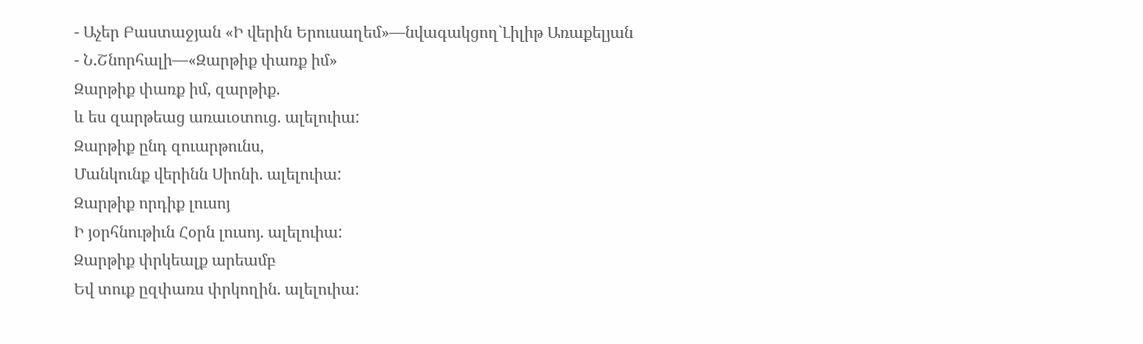- Աչեր Բաստաջյան «Ի վերին Երուսաղեմ»—նվագակցող`Լիլիթ Առաքելյան
- Ն.Շնորհալի—«Զարթիք փառք իմ»
Զարթիք փառք իմ, զարթիք.
և ես զարթեաց առաւօտուց. ալելուիա:
Զարթիք ընդ զուարթունս,
Մանկունք վերինն Սիոնի. ալելուիա:
Զարթիք որդիք լուսոյ
Ի յօրհնութիւն Հօրն լուսոյ. ալելուիա:
Զարթիք փրկեալք արեամբ
Եվ տուք ըզփառս փրկողին. ալելուիա: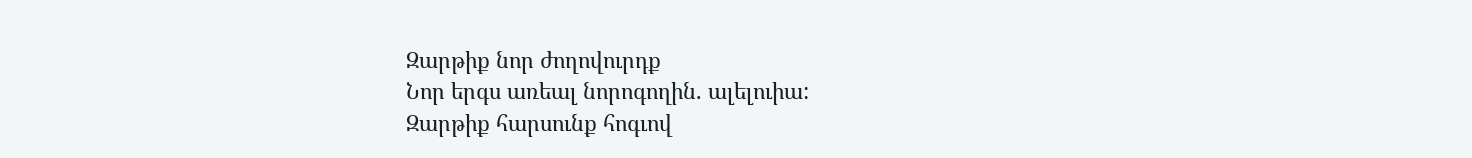Զարթիք նոր ժողովուրդք
Նոր երգս առեալ նորոգողին. ալելուիա:
Զարթիք հարսունք հոգւով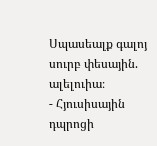Սպասեալք գալոյ սուրբ փեսային. ալելուիա։
- Հյուսիսային դպրոցի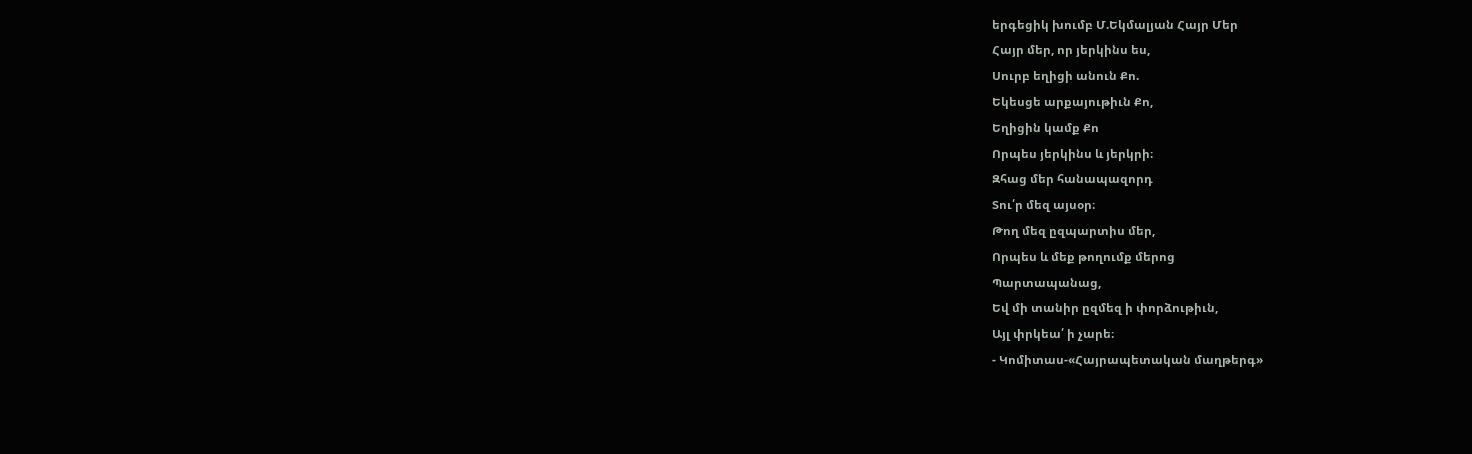երգեցիկ խումբ Մ.Եկմալյան Հայր Մեր
Հայր մեր, որ յերկինս ես,
Սուրբ եղիցի անուն Քո.
Եկեսցե արքայութիւն Քո,
Եղիցին կամք Քո
Որպես յերկինս և յերկրի։
Զհաց մեր հանապազորդ
Տու՛ր մեզ այսօր։
Թող մեզ ըզպարտիս մեր,
Որպես և մեք թողումք մերոց
Պարտապանաց,
Եվ մի տանիր ըզմեզ ի փորձութիւն,
Այլ փրկեա՛ ի չարե։
- Կոմիտաս-«Հայրապետական մաղթերգ»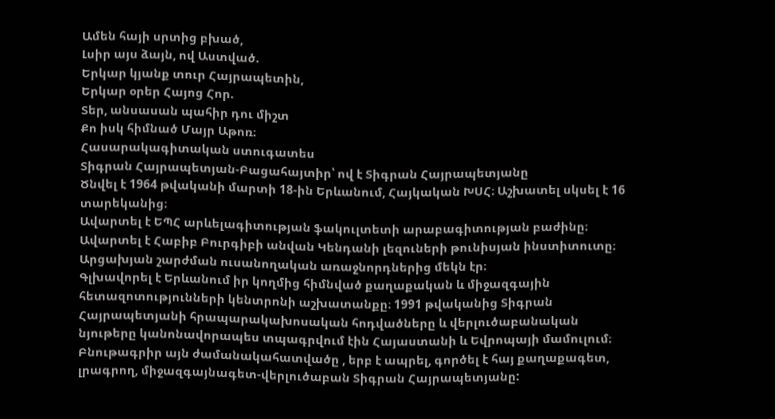Ամեն հայի սրտից բխած,
Լսիր այս ձայն, ով Աստված.
Երկար կյանք տուր Հայրապետին,
Երկար օրեր Հայոց Հոր.
Տեր, անսասան պահիր դու միշտ
Քո իսկ հիմնած Մայր Աթոռ։
Հասարակագիտական ստուգատես
Տիգրան Հայրապետյան-Բացահայտիր՝ ով է Տիգրան Հայրապետյանը
Ծնվել է 1964 թվականի մարտի 18-ին Երևանում, Հայկական ԽՍՀ։ Աշխատել սկսել է 16 տարեկանից։
Ավարտել է ԵՊՀ արևելագիտության ֆակուլտետի արաբագիտության բաժինը։ Ավարտել է Հաբիբ Բուրգիբի անվան Կենդանի լեզուների թունիսյան ինստիտուտը։ Արցախյան շարժման ուսանողական առաջնորդներից մեկն էր։
Գլխավորել է Երևանում իր կողմից հիմնված քաղաքական և միջազգային հետազոտությունների կենտրոնի աշխատանքը։ 1991 թվականից Տիգրան Հայրապետյանի հրապարակախոսական հոդվածները և վերլուծաբանական նյութերը կանոնավորապես տպագրվում էին Հայաստանի և Եվրոպայի մամուլում։
Բնութագրիր այն ժամանակահատվածը , երբ է ապրել, գործել է հայ քաղաքագետ, լրագրող, միջազգայնագետ-վերլուծաբան Տիգրան Հայրապետյանը: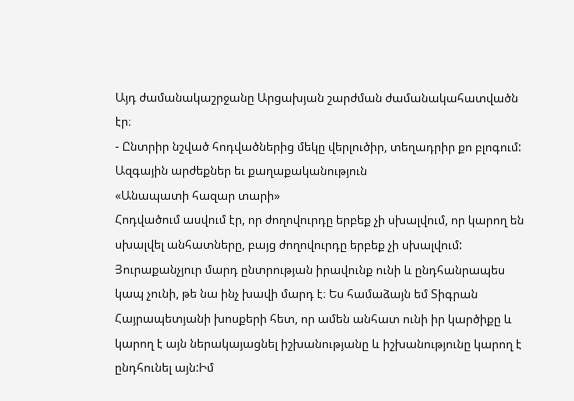Այդ ժամանակաշրջանը Արցախյան շարժման ժամանակահատվածն էր։
- Ընտրիր նշված հոդվածներից մեկը վերլուծիր, տեղադրիր քո բլոգում:
Ազգային արժեքներ եւ քաղաքականություն
«Անապատի հազար տարի»
Հոդվածում ասվում էր, որ ժողովուրդը երբեք չի սխալվում, որ կարող են սխալվել անհատները, բայց ժողովուրդը երբեք չի սխալվում: Յուրաքանչյուր մարդ ընտրության իրավունք ունի և ընդհանրապես կապ չունի, թե նա ինչ խավի մարդ է։ Ես համաձայն եմ Տիգրան Հայրապետյանի խոսքերի հետ, որ ամեն անհատ ունի իր կարծիքը և կարող է այն ներակայացնել իշխանությանը և իշխանությունը կարող է ընդհունել այն:Իմ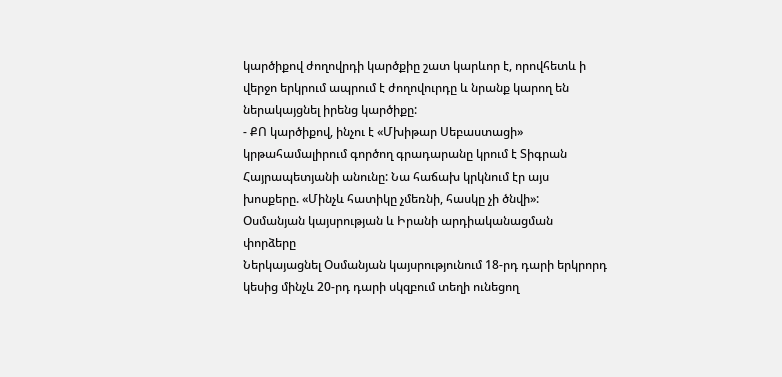կարծիքով ժողովրդի կարծքիը շատ կարևոր է, որովհետև ի վերջո երկրում ապրում է ժողովուրդը և նրանք կարող են ներակայցնել իրենց կարծիքը:
- ՔՈ կարծիքով, ինչու է «Մխիթար Սեբաստացի» կրթահամալիրում գործող գրադարանը կրում է Տիգրան Հայրապետյանի անունը: Նա հաճախ կրկնում էր այս խոսքերը. «Մինչև հատիկը չմեռնի, հասկը չի ծնվի»:
Օսմանյան կայսրության և Իրանի արդիականացման փորձերը
Ներկայացնել Օսմանյան կայսրությունում 18-րդ դարի երկրորդ կեսից մինչև 20-րդ դարի սկզբում տեղի ունեցող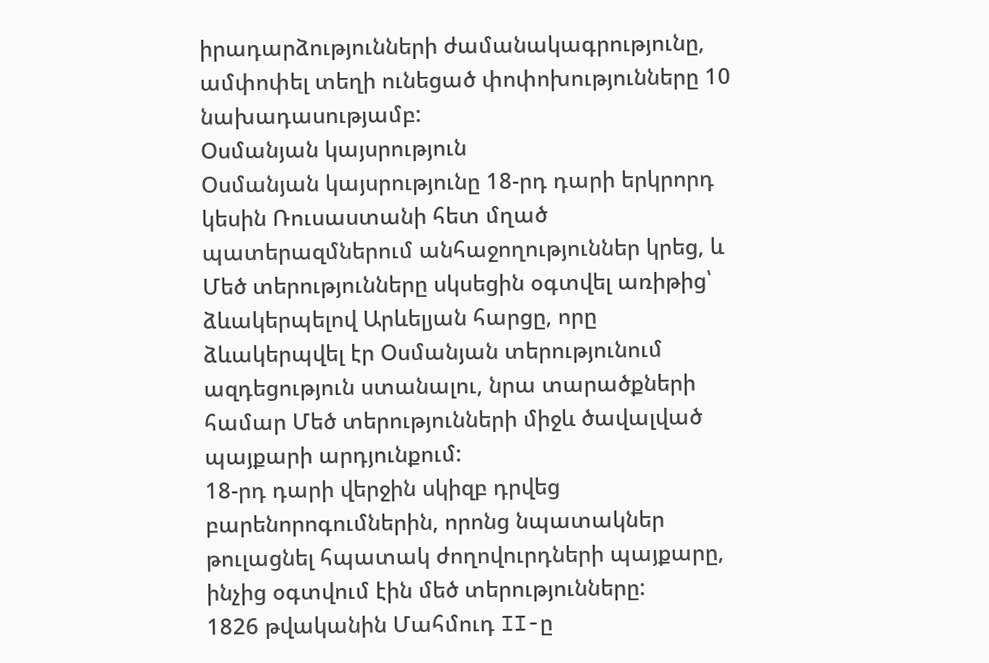իրադարձությունների ժամանակագրությունը, ամփոփել տեղի ունեցած փոփոխությունները 10 նախադասությամբ:
Օսմանյան կայսրություն
Օսմանյան կայսրությունը 18-րդ դարի երկրորդ կեսին Ռուսաստանի հետ մղած պատերազմներում անհաջողություններ կրեց, և Մեծ տերությունները սկսեցին օգտվել առիթից՝ ձևակերպելով Արևելյան հարցը, որը ձևակերպվել էր Օսմանյան տերությունում ազդեցություն ստանալու, նրա տարածքների համար Մեծ տերությունների միջև ծավալված պայքարի արդյունքում:
18-րդ դարի վերջին սկիզբ դրվեց բարենորոգումներին, որոնց նպատակներ թուլացնել հպատակ ժողովուրդների պայքարը, ինչից օգտվում էին մեծ տերությունները:
1826 թվականին Մահմուդ II-ը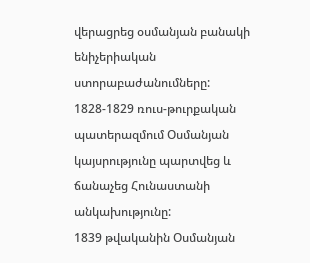վերացրեց օսմանյան բանակի ենիչերիական ստորաբաժանումները:
1828-1829 ռուս-թուրքական պատերազմում Օսմանյան կայսրությունը պարտվեց և ճանաչեց Հունաստանի անկախությունը:
1839 թվականին Օսմանյան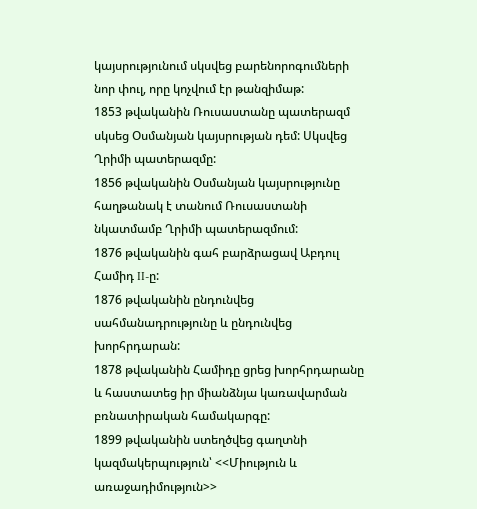կայսրությունում սկսվեց բարենորոգումների նոր փուլ, որը կոչվում էր թանզիմաթ:
1853 թվականին Ռուսաստանը պատերազմ սկսեց Օսմանյան կայսրության դեմ: Սկսվեց Ղրիմի պատերազմը:
1856 թվականին Օսմանյան կայսրությունը հաղթանակ է տանում Ռուսաստանի նկատմամբ Ղրիմի պատերազմում:
1876 թվականին գահ բարձրացավ Աբդուլ Համիդ II-ը:
1876 թվականին ընդունվեց սահմանադրությունը և ընդունվեց խորհրդարան:
1878 թվականին Համիդը ցրեց խորհրդարանը և հաստատեց իր միանձնյա կառավարման բռնատիրական համակարգը:
1899 թվականին ստեղծվեց գաղտնի կազմակերպություն՝ <<Միություն և առաջադիմություն>>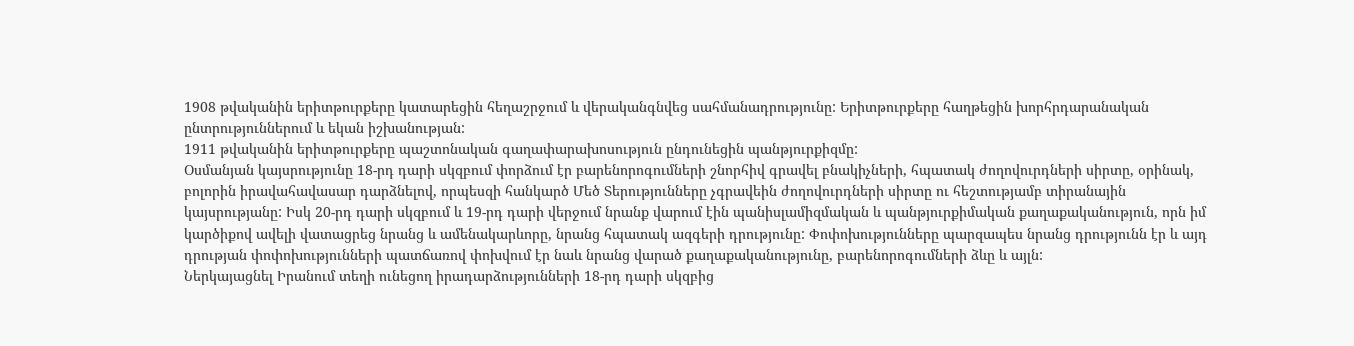1908 թվականին երիտթուրքերը կատարեցին հեղաշրջում և վերականգնվեց սահմանադրությունը: Երիտթուրքերը հաղթեցին խորհրդարանական ընտրություններում և եկան իշխանության:
1911 թվականին երիտթուրքերը պաշտոնական գաղափարախոսություն ընդունեցին պանթյուրքիզմը:
Օսմանյան կայսրությունը 18-րդ դարի սկզբում փորձում էր բարենորոգումների շնորհիվ գրավել բնակիչների, հպատակ ժողովուրդների սիրտը, օրինակ, բոլորին իրավահավասար դարձնելով, որպեսզի հանկարծ Մեծ Տերությունները չգրավեին ժողովուրդների սիրտը ու հեշտությամբ տիրանային կայսրությանը: Իսկ 20-րդ դարի սկզբում և 19-րդ դարի վերջում նրանք վարում էին պանիսլամիզմական և պանթյուրքիմական քաղաքականություն, որն իմ կարծիքով ավելի վատացրեց նրանց և ամենակարևորը, նրանց հպատակ ազգերի դրությունը: Փոփոխությունները պարզապես նրանց դրությունն էր և այդ դրության փոփոխությունների պատճառով փոխվում էր նաև նրանց վարած քաղաքականությունը, բարենորոգումների ձևը և այլն:
Ներկայացնել Իրանում տեղի ունեցող իրադարձությունների 18-րդ դարի սկզբից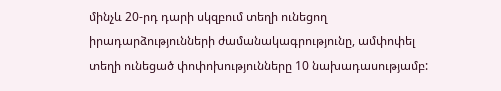մինչև 20-րդ դարի սկզբում տեղի ունեցող իրադարձությունների ժամանակագրությունը, ամփոփել տեղի ունեցած փոփոխությունները 10 նախադասությամբ: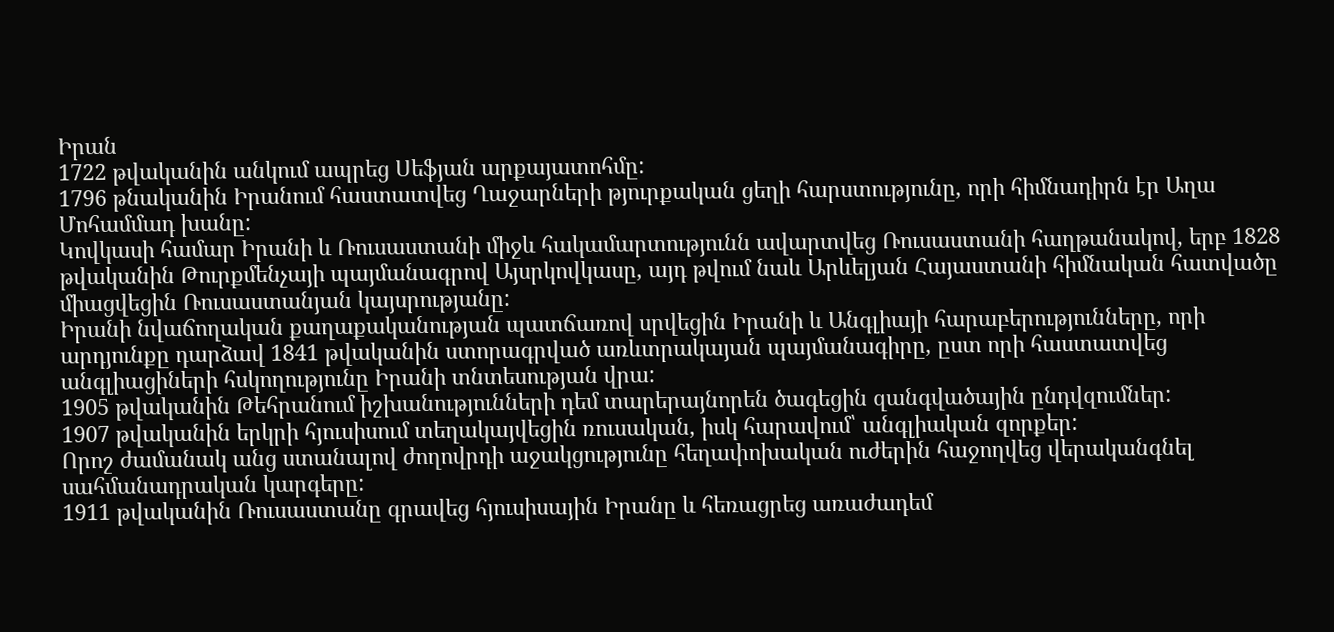Իրան
1722 թվականին անկում ապրեց Սեֆյան արքայատոհմը:
1796 թնականին Իրանում հաստատվեց Ղաջարների թյուրքական ցեղի հարստությունը, որի հիմնադիրն էր Աղա Մոհամմադ խանը:
Կովկասի համար Իրանի և Ռուսաստանի միջև հակամարտությունն ավարտվեց Ռուսաստանի հաղթանակով, երբ 1828 թվականին Թուրքմենչայի պայմանագրով Այսրկովկասը, այդ թվում նաև Արևելյան Հայաստանի հիմնական հատվածը միացվեցին Ռուսաստանյան կայսրությանը:
Իրանի նվաճողական քաղաքականության պատճառով սրվեցին Իրանի և Անգլիայի հարաբերությունները, որի արդյունքը դարձավ 1841 թվականին ստորագրված առևտրակայան պայմանագիրը, ըստ որի հաստատվեց անգլիացիների հսկողությունը Իրանի տնտեսության վրա:
1905 թվականին Թեհրանում իշխանությունների դեմ տարերայնորեն ծագեցին զանգվածային ընդվզումներ:
1907 թվականին երկրի հյուսիսում տեղակայվեցին ռուսական, իսկ հարավում՝ անգլիական զորքեր:
Որոշ ժամանակ անց ստանալով ժողովրդի աջակցությունը հեղափոխական ուժերին հաջողվեց վերականգնել սահմանադրական կարգերը:
1911 թվականին Ռուսաստանը գրավեց հյուսիսային Իրանը և հեռացրեց առաժադեմ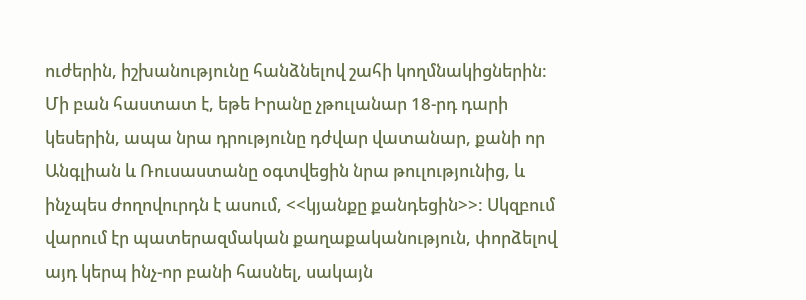ուժերին, իշխանությունը հանձնելով շահի կողմնակիցներին:
Մի բան հաստատ է, եթե Իրանը չթուլանար 18-րդ դարի կեսերին, ապա նրա դրությունը դժվար վատանար, քանի որ Անգլիան և Ռուսաստանը օգտվեցին նրա թուլությունից, և ինչպես ժողովուրդն է ասում, <<կյանքը քանդեցին>>: Սկզբում վարում էր պատերազմական քաղաքականություն, փորձելով այդ կերպ ինչ-որ բանի հասնել, սակայն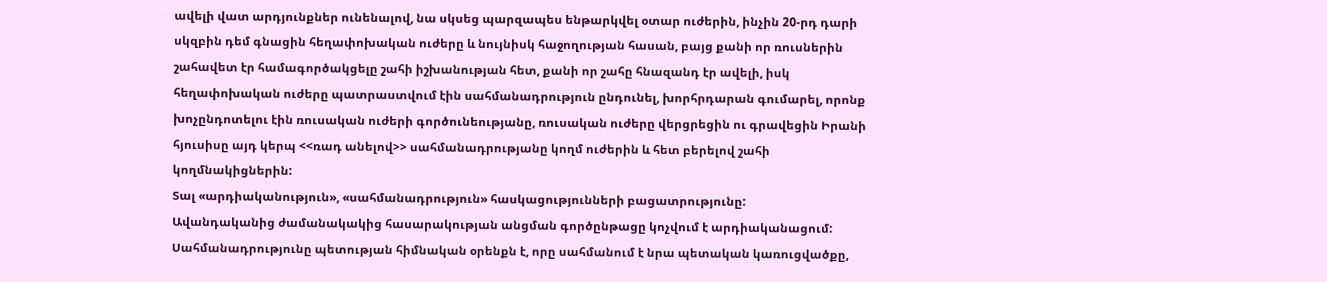ավելի վատ արդյունքներ ունենալով, նա սկսեց պարզապես ենթարկվել օտար ուժերին, ինչին 20-րդ դարի սկզբին դեմ գնացին հեղափոխական ուժերը և նույնիսկ հաջողության հասան, բայց քանի որ ռուսներին շահավետ էր համագործակցելը շահի իշխանության հետ, քանի որ շահը հնազանդ էր ավելի, իսկ հեղափոխական ուժերը պատրաստվում էին սահմանադրություն ընդունել, խորհրդարան գումարել, որոնք խոչընդոտելու էին ռուսական ուժերի գործունեությանը, ռուսական ուժերը վերցրեցին ու գրավեցին Իրանի հյուսիսը այդ կերպ <<ռադ անելով>> սահմանադրությանը կողմ ուժերին և հետ բերելով շահի կողմնակիցներին:
Տալ «արդիականություն», «սահմանադրություն» հասկացությունների բացատրությունը:
Ավանդականից ժամանակակից հասարակության անցման գործընթացը կոչվում է արդիականացում:
Սահմանադրությունը պետության հիմնական օրենքն է, որը սահմանում է նրա պետական կառուցվածքը,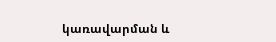կառավարման և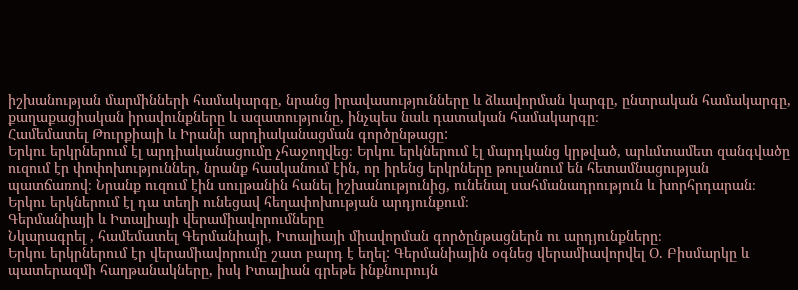իշխանության մարմինների համակարգը, նրանց իրավասությունները և ձևավորման կարգը, ընտրական համակարգը, քաղաքացիական իրավունքները և ազատությունը, ինչպես նաև դատական համակարգը։
Համեմատել Թուրքիայի և Իրանի արդիականացման գործընթացը:
Երկու երկրներում էլ արդիականացումը չհաջողվեց։ Երկու երկներում էլ մարդկանց կրթված, արևմտամետ զանգվածը ուզում էր փոփոխություններ, նրանք հասկանում էին, որ իրենց երկրները թուլանում են հետամնացության պատճառով։ Նրանք ուզում էին սուլթանին հանել իշխանությունից, ունենալ սահմանադրություն և խորհրդարան։ Երկու երկներում էլ դա տեղի ունեցավ հեղափոխության արդյունքում։
Գերմանիայի և Իտալիայի վերամիավորումները
Նկարագրել , համեմատել Գերմանիայի, Իտալիայի միավորման գործընթացներն ու արդյունքները։
Երկու երկրներում էր վերամիավորումը շատ բարդ է եղել: Գերմանիային օգնեց վերամիավորվել Օ. Բիսմարկը և պատերազմի հաղթանակները, իսկ Իտալիան գրեթե ինքնուրույն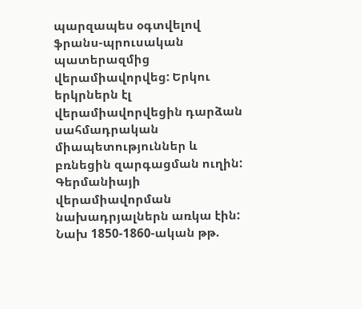պարզապես օգտվելով ֆրանս-պրուսական պատերազմից վերամիավորվեց: Երկու երկրներն էլ վերամիավորվեցին դարձան սահմադրական միապետություններ և բռնեցին զարգացման ուղին:
Գերմանիայի վերամիավորման նախադրյալներն առկա էին: Նախ 1850-1860-ական թթ.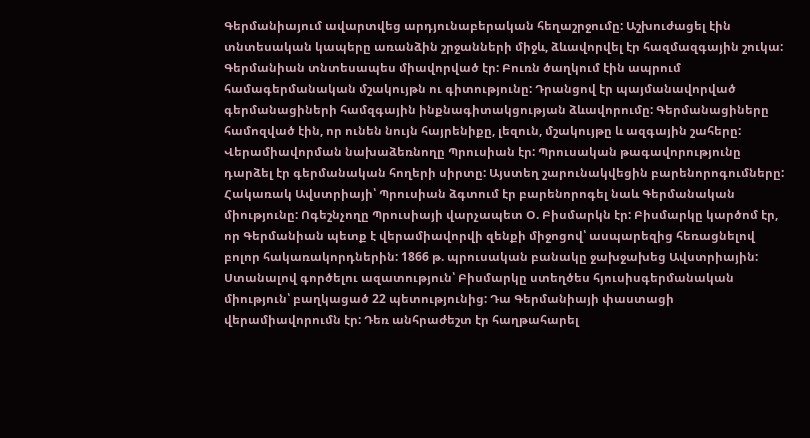Գերմանիայում ավարտվեց արդյունաբերական հեղաշրջումը: Աշխուժացել էին տնտեսական կապերը առանձին շրջանների միջև, ձևավորվել էր հազմազգային շուկա: Գերմանիան տնտեսապես միավորված էր: Բուռն ծաղկում էին ապրում համագերմանական մշակույթն ու գիտությունը: Դրանցով էր պայմանավորված գերմանացիների համզգային ինքնագիտակցության ձևավորումը: Գերմանացիները համոզված էին, որ ունեն նույն հայրենիքը, լեզուն, մշակույթը և ազգային շահերը: Վերամիավորման նախաձեռնողը Պրուսիան էր: Պրուսական թագավորությունը դարձել էր գերմանական հողերի սիրտը: Այստեղ շարունակվեցին բարենորոգումները: Հակառակ Ավստրիայի՝ Պրուսիան ձգտում էր բարենորոգել նաև Գերմանական միությունը: Ոգեշնչողը Պրուսիայի վարչապետ Օ. Բիսմարկն էր: Բիսմարկը կարծոմ էր, որ Գերմանիան պետք է վերամիավորվի զենքի միջոցով՝ ասպարեզից հեռացնելով բոլոր հակառակորդներին: 1866 թ. պրուսական բանակը ջախջախեց Ավստրիային: Ստանալով գործելու ազատություն՝ Բիսմարկը ստեղծես հյուսիսգերմանական միություն՝ բաղկացած 22 պետությունից: Դա Գերմանիայի փաստացի վերամիավորումն էր: Դեռ անհրաժեշտ էր հաղթահարել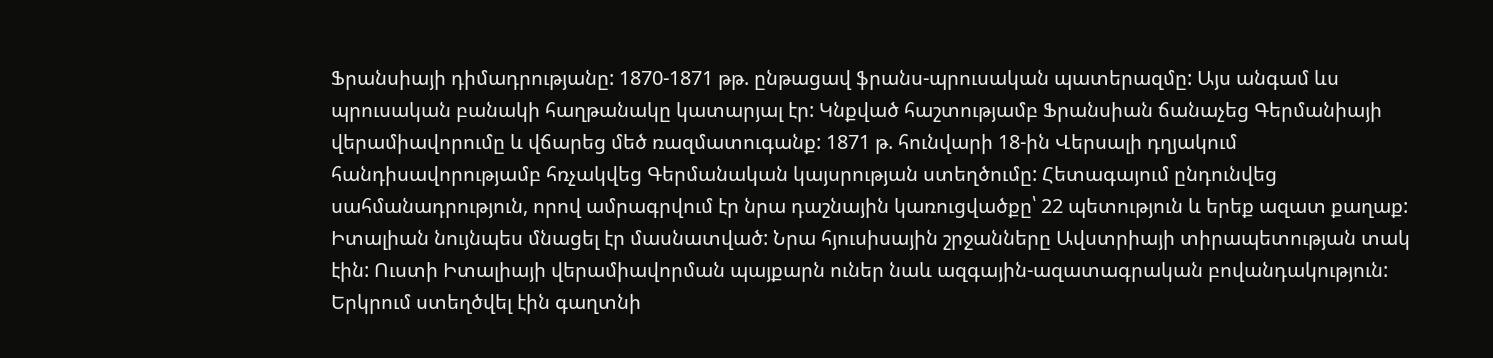Ֆրանսիայի դիմադրությանը: 1870-1871 թթ. ընթացավ ֆրանս-պրուսական պատերազմը: Այս անգամ ևս պրուսական բանակի հաղթանակը կատարյալ էր: Կնքված հաշտությամբ Ֆրանսիան ճանաչեց Գերմանիայի վերամիավորումը և վճարեց մեծ ռազմատուգանք: 1871 թ. հունվարի 18-ին Վերսալի դղյակում հանդիսավորությամբ հռչակվեց Գերմանական կայսրության ստեղծումը: Հետագայում ընդունվեց սահմանադրություն, որով ամրագրվում էր նրա դաշնային կառուցվածքը՝ 22 պետություն և երեք ազատ քաղաք:
Իտալիան նույնպես մնացել էր մասնատված: Նրա հյուսիսային շրջանները Ավստրիայի տիրապետության տակ էին: Ուստի Իտալիայի վերամիավորման պայքարն ուներ նաև ազգային-ազատագրական բովանդակություն: Երկրում ստեղծվել էին գաղտնի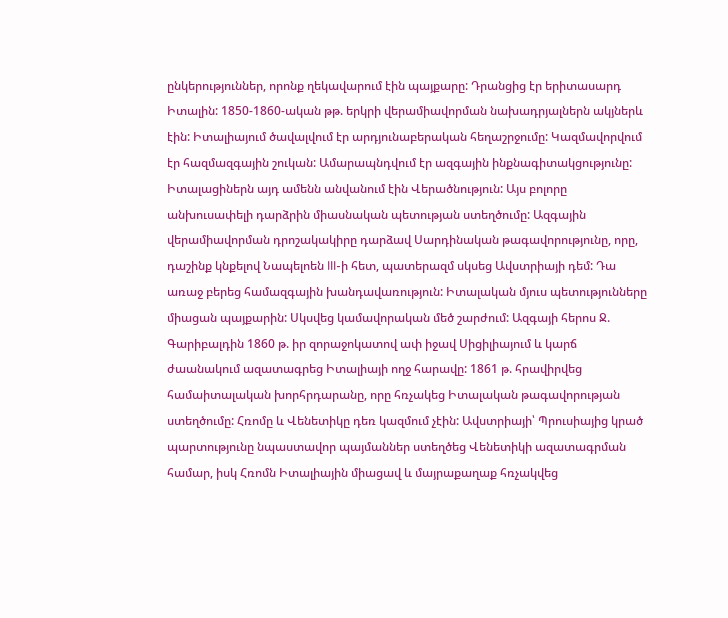ընկերություններ, որոնք ղեկավարում էին պայքարը: Դրանցից էր երիտասարդ Իտալին: 1850-1860-ական թթ. երկրի վերամիավորման նախադրյալներն ակյներև էին: Իտալիայում ծավալվում էր արդյունաբերական հեղաշրջումը: Կազմավորվում էր հազմազգային շուկան: Ամարապնդվում էր ազգային ինքնագիտակցությունը: Իտալացիներն այդ ամենն անվանում էին Վերածնություն: Այս բոլորը անխուսափելի դարձրին միասնական պետության ստեղծումը: Ազգային վերամիավորման դրոշակակիրը դարձավ Սարդինական թագավորությունը, որը, դաշինք կնքելով Նապելոեն III-ի հետ, պատերազմ սկսեց Ավստրիայի դեմ: Դա առաջ բերեց համազգային խանդավառություն: Իտալական մյուս պետությունները միացան պայքարին: Սկսվեց կամավորական մեծ շարժում: Ազգայի հերոս Ջ. Գարիբալդին 1860 թ. իր զորաջոկատով ափ իջավ Սիցիլիայում և կարճ ժաանակում ազատագրեց Իտալիայի ողջ հարավը: 1861 թ. հրավիրվեց համաիտալական խորհրդարանը, որը հռչակեց Իտալական թագավորության ստեղծումը: Հռոմը և Վենետիկը դեռ կազմում չէին: Ավստրիայի՝ Պրուսիայից կրած պարտությունը նպաստավոր պայմաններ ստեղծեց Վենետիկի ազատագրման համար, իսկ Հռոմն Իտալիային միացավ և մայրաքաղաք հռչակվեց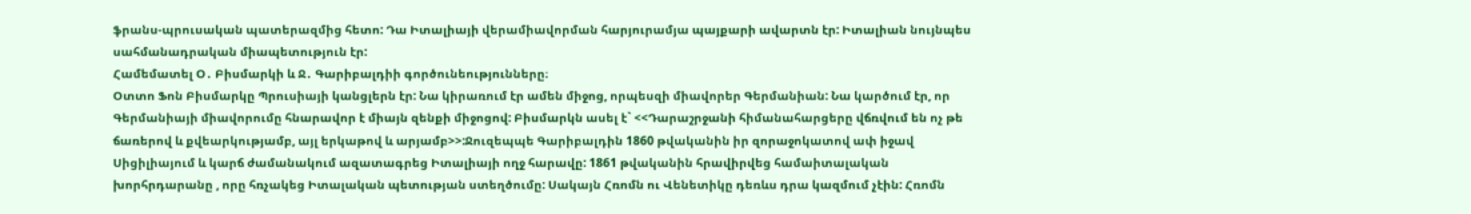ֆրանս-պրուսական պատերազմից հետո: Դա Իտալիայի վերամիավորման հարյուրամյա պայքարի ավարտն էր: Իտալիան նույնպես սահմանադրական միապետություն էր:
Համեմատել Օ․ Բիսմարկի և Ջ․ Գարիբալդիի գործունեությունները։
Օտտո Ֆոն Բիսմարկը Պրուսիայի կանցլերն էր: Նա կիրառում էր ամեն միջոց, որպեսզի միավորեր Գերմանիան: Նա կարծում էր, որ Գերմանիայի միավորումը հնարավոր է միայն զենքի միջոցով: Բիսմարկն ասել է` <<Դարաշրջանի հիմանահարցերը վճռվում են ոչ թե ճառերով և քվեարկությամբ, այլ երկաթով և արյամբ>>:Ջուզեպպե Գարիբալդին 1860 թվականին իր զորաջոկատով ափ իջավ Սիցիլիայում և կարճ ժամանակում ազատագրեց Իտալիայի ողջ հարավը: 1861 թվականին հրավիրվեց համաիտալական խորհրդարանը , որը հռչակեց Իտալական պետության ստեղծումը: Սակայն Հռոմն ու Վենետիկը դեռևս դրա կազմում չէին: Հռոմն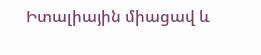Իտալիային միացավ և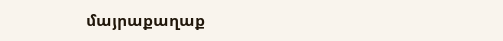մայրաքաղաք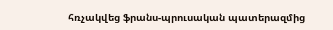հռչակվեց ֆրանս-պրուսական պատերազմից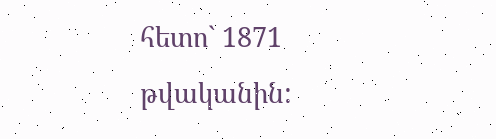հետո` 1871 թվականին: